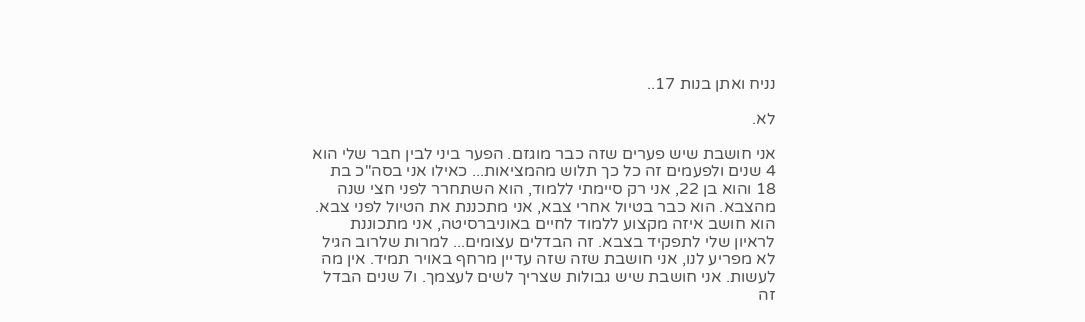נניח ואתן בנות 17..

לא.

אני חושבת שיש פערים שזה כבר מוגזם. הפער ביני לבין חבר שלי הוא 4 שנים ולפעמים זה כל כך תלוש מהמציאות... כאילו אני בסה"כ בת 18 והוא בן 22, אני רק סיימתי ללמוד, הוא השתחרר לפני חצי שנה מהצבא. הוא כבר בטיול אחרי צבא, אני מתכננת את הטיול לפני צבא. הוא חושב איזה מקצוע ללמוד לחיים באוניברסיטה, אני מתכוננת לראיון שלי לתפקיד בצבא. זה הבדלים עצומים... למרות שלרוב הגיל לא מפריע לנו, אני חושבת שזה שזה עדיין מרחף באויר תמיד. אין מה לעשות. אני חושבת שיש גבולות שצריך לשים לעצמך. ו7 שנים הבדל זה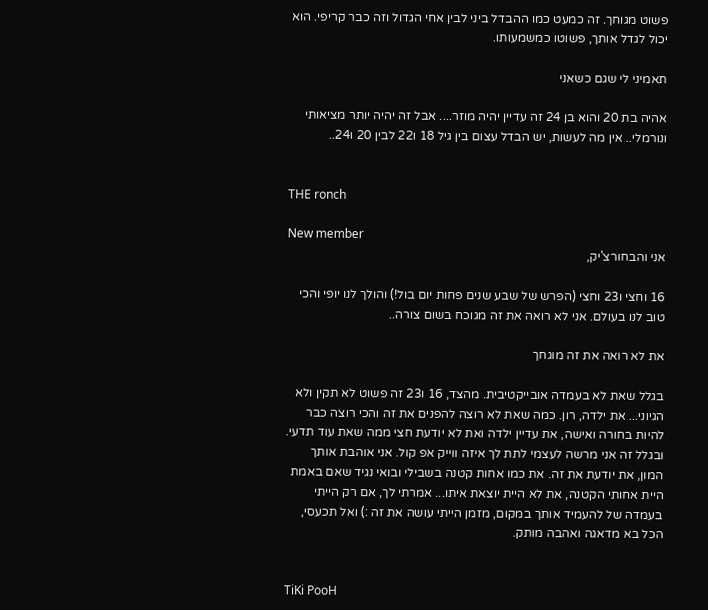פשוט מגוחך. זה כמעט כמו ההבדל ביני לבין אחי הגדול וזה כבר קריפי. הוא יכול לגדל אותך, פשוטו כמשמעותו.

תאמיני לי שגם כשאני

אהיה בת 20 והוא בן 24 זה עדיין יהיה מוזר.... אבל זה יהיה יותר מציאותי ונורמלי.. אין מה לעשות, יש הבדל עצום בין גיל 18 ו22 לבין 20 ו24..


THE ronch

New member
אני והבחורצ'יק,

16 וחצי ו23 וחצי (הפרש של שבע שנים פחות יום בול!) והולך לנו יופי והכי טוב לנו בעולם. אני לא רואה את זה מגוכח בשום צורה..

את לא רואה את זה מוגחך

בגלל שאת לא בעמדה אובייקטיבית. מהצד, 16 ו23 זה פשוט לא תקין ולא הגיוני... את ילדה, רון. כמה שאת לא רוצה להפנים את זה והכי רוצה כבר להיות בחורה ואישה, את עדיין ילדה ואת לא יודעת חצי ממה שאת עוד תדעי. ובגלל זה אני מרשה לעצמי לתת לך איזה ווייק אפ קול. אני אוהבת אותך המון, את יודעת את זה. את כמו אחות קטנה בשבילי ובואי נגיד שאם באמת היית אחותי הקטנה, את לא היית יוצאת איתו... אמרתי לך, אם רק הייתי בעמדה של להעמיד אותך במקום, מזמן הייתי עושה את זה :) ואל תכעסי, הכל בא מדאגה ואהבה מותק.


TiKi PooH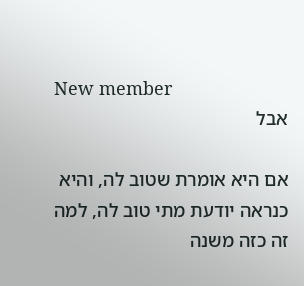New member
אבל

אם היא אומרת שטוב לה, והיא כנראה יודעת מתי טוב לה, למה זה כזה משנה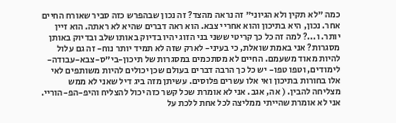כמה "לא תקין ולא הגיוני" זה נראה מהצד? זה נכון שבהפרש כזה סביר שאורח החיים אחר. נכון, היא בתיכון והוא אחריי צבא. הוא ראה דברים שהיא לא ראתה. הוא זיין יותר. ו...? למה זה כל כך קריטי ששני בני הזוג יהיו בדיוק באותו שלב ובדיוק באותן מסגרות? אני באמת שואלת, כי בעיני- לארק שזה לא תמיד יותר נוח- זה גם עלול להיות מאוד משעמם. החיים לא מסתכמים במסגרות של תיכון-בי"ס-צבא-עבודה-לימודים, וטפו טפו- יש כל כך הרבה דברים בעולם שכן יכולים להיות משותפים לאי אלו בחורות בתיכון ואי אלו עשרים פלוסים. עשיתן מזה ביג דיל שאני לא ממש מצליחה להבין. ( אה, אגב. אני לא אומרת שכל קשר כזה יכול להצליח והיפ-הפ-הוריי. אני לא אומרת שהייתי ממליצה לכל אחת ללכת על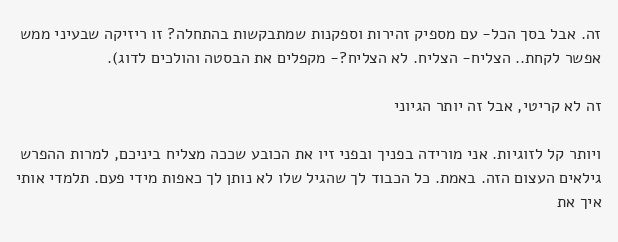זה. אבל בסך הכל- עם מספיק זהירות וספקנות שמתבקשות בהתחלה? זו ריזיקה שבעיני ממש אפשר לקחת.. הצליח- הצליח. לא הצליח?- מקפלים את הבסטה והולכים לדוג).

זה לא קריטי, אבל זה יותר הגיוני

ויותר קל לזוגיות. אני מורידה בפניך ובפני זיו את הכובע שככה מצליח ביניכם, למרות ההפרש גילאים העצום הזה. באמת. כל הכבוד לך שהגיל שלו לא נותן לך כאפות מידי פעם. תלמדי אותי איך את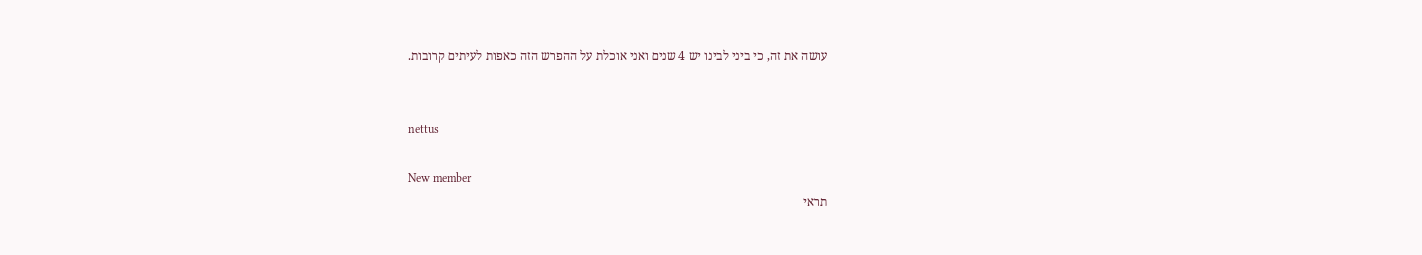עושה את זה, כי ביני לבינו יש 4 שנים ואני אוכלת על ההפרש הזה כאפות לעיתים קרובות.


nettus

New member
תראי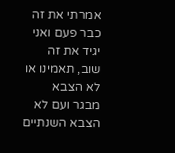אמרתי את זה כבר פעם ואני יגיד את זה שוב, תאמינו או לא הצבא מבגר ועם לא הצבא השנתיים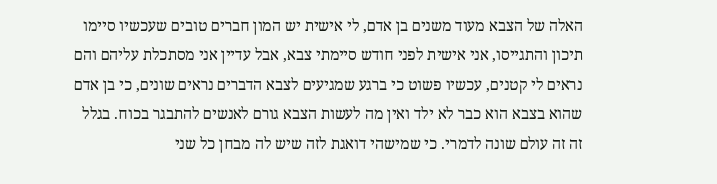האלה של הצבא מעוד משנים בן אדם, לי אישית יש המון חברים טובים שעכשיו סיימו תיכון והתגייסו, אני אישית לפני חודש סיימתי צבא, אבל עדיין אני מסתכלת עליהם והם נראים לי קטנים, עכשיו פשוט כי ברגע שמגיעים לצבא הדברים נראים שונים, כי בן אדם שהוא בצבא הוא כבר לא ילד ואין מה לעשות הצבא גורם לאנשים להתבגר בכוח. בגלל זה זה עולם שונה לדמרי. כי שמישהי דואגת לזה שיש לה מבחן כל שני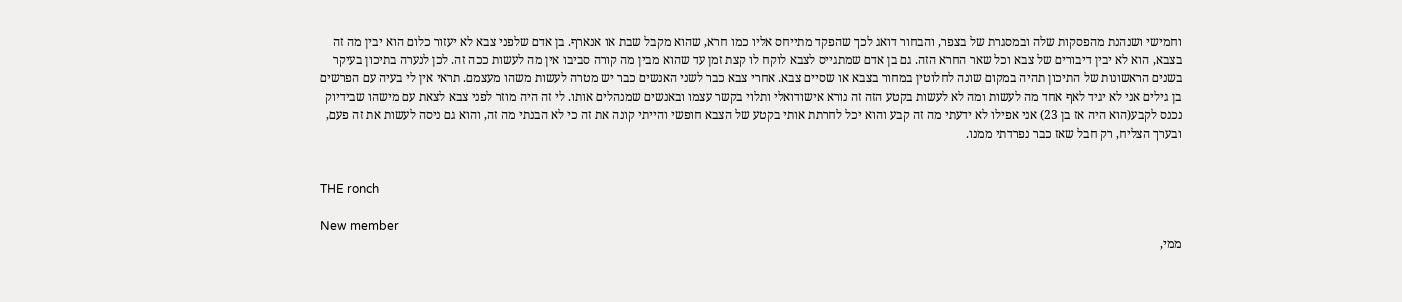וחמישי ושנהנת מהפסקות שלה ובמסגרת של בצפר, והבחור דואג לכך שהפקד מתייחס אליו כמו חרא, שהוא מקבל שבת או אנארף. בן אדם שלפני צבא לא יעזור כלום הוא יבין מה זה בצבא, הוא לא יבין דיבורים של צבא וכל שאר החרא הזה. גם בן אדם שמתגייס לצבא לוקח לו קצת זמן עד שהוא מבין מה קורה סביבו אין מה לעשות ככה זה. לכן לנערה בתיכון בעיקר בשנים הראשונות של התיכון תהיה במקום שונה לחלוטין במחור בצבא או שסיים צבא. אחרי צבא כבר לשני האנשים כבר יש מטרה לעשות משהו מעצמם. תראי אין לי בעיה עם הפרשים בן גילים אני לא יגיד לאף אחד מה לעשות ומה לא לעשות בקטע הזה זה נורא אישודואלי ותלוי בקשר עצמו ובאנשים שמנהלים אותו. לי זה היה מוזר לפני צבא לצאת עם מישהו שבידיוק נכנס לקבע(הוא היה אז בן 23) אני אפילו לא ידעתי מה זה קבע והוא יכל לחרתת אותי בקטע של הצבא חופשי והייתי קונה את זה כי לא הבנתי מה זה, והוא גם ניסה לעשות את זה פעם, ובערך הצליח, רק חבל שאז כבר נפרדתי ממנו.


THE ronch

New member
ממי,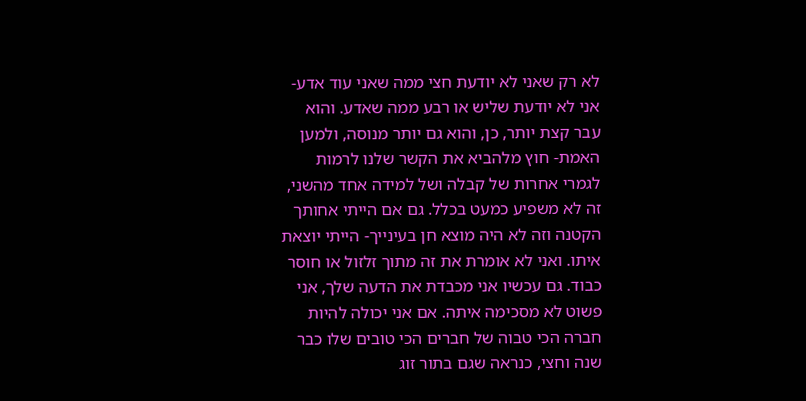לא רק שאני לא יודעת חצי ממה שאני עוד אדע- אני לא יודעת שליש או רבע ממה שאדע. והוא עבר קצת יותר, כן, והוא גם יותר מנוסה, ולמען האמת- חוץ מלהביא את הקשר שלנו לרמות לגמרי אחרות של קבלה ושל למידה אחד מהשני, זה לא משפיע כמעט בכלל. גם אם הייתי אחותך הקטנה וזה לא היה מוצא חן בעינייך- הייתי יוצאת איתו. ואני לא אומרת את זה מתוך זלזול או חוסר כבוד. גם עכשיו אני מכבדת את הדעה שלך, אני פשוט לא מסכימה איתה. אם אני יכולה להיות חברה הכי טבוה של חברים הכי טובים שלו כבר שנה וחצי, כנראה שגם בתור זוג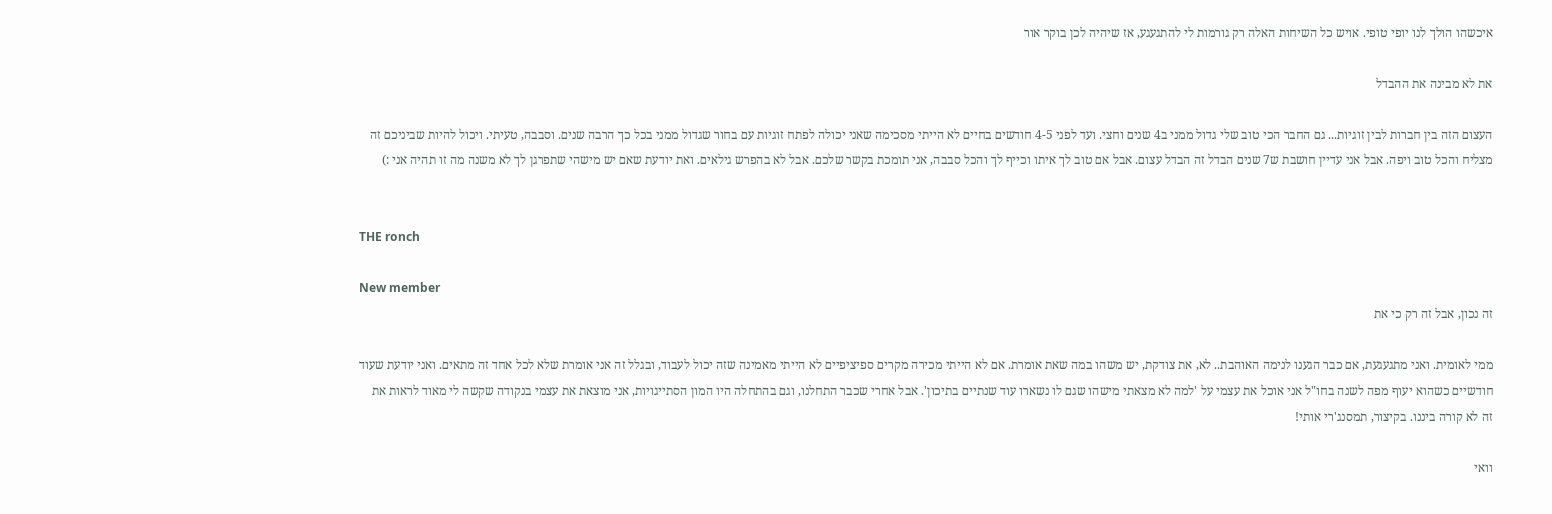איכשהו הולך לנו יופי טופי. אויש כל השיחות האלה רק גורמות לי להתגעגע, אז שיהיה לכן בוקר אור

את לא מבינה את ההבדל

העצום הזה בין חברות לבין זוגיות... גם החבר הכי טוב שלי גדול ממני ב4 שנים וחצי. ועד לפני 4-5 חודשים בחיים לא הייתי מסכימה שאני יכולה לפתח זוגיות עם בחור שגדול ממני בכל כך הרבה שנים. וסבבה, טעיתי. ויכול להיות שביניכם זה מצליח והכל טוב ויפה. אבל אני עדיין חושבת ש7 שנים הבדל זה הבדל עצום. אבל אם טוב לך איתו וכייף לך והכל סבבה, אני תומכת בקשר שלכם. אבל לא בהפרש גילאים. ואת יודעת שאם יש מישהי שתפרגן לך לא משנה מה זו תהיה אני :)


THE ronch

New member
זה נכון, אבל זה רק כי את

ממי לאומית. ואני מתגעגעת, אם כבר הגענו לנימה האוהבת.. לא, את צודקת, יש משהו במה שאת אומרת. אם לא הייתי מכירה מקרים ספיציפיים לא הייתי מאמינה שזה יכול לעבוד, ובגלל זה אני אומרת שלא לכל אחד זה מתאים. ואני יודעת שעוד חודשיים כשהוא יעוף מפה לשנה בחו"ל אני אוכל את עצמי על 'למה לא מצאתי מישהו שגם לו נשארו עוד שנתיים בתיכון'. אבל אחרי שכבר התחלנו, וגם בהתחלה היו המון הסתייגויות, אני מוצאת את עצמי בנקודה שקשה לי מאוד לראות את זה לא קורה ביננו. בקיצור, תמסנג'רי אותי!

וואי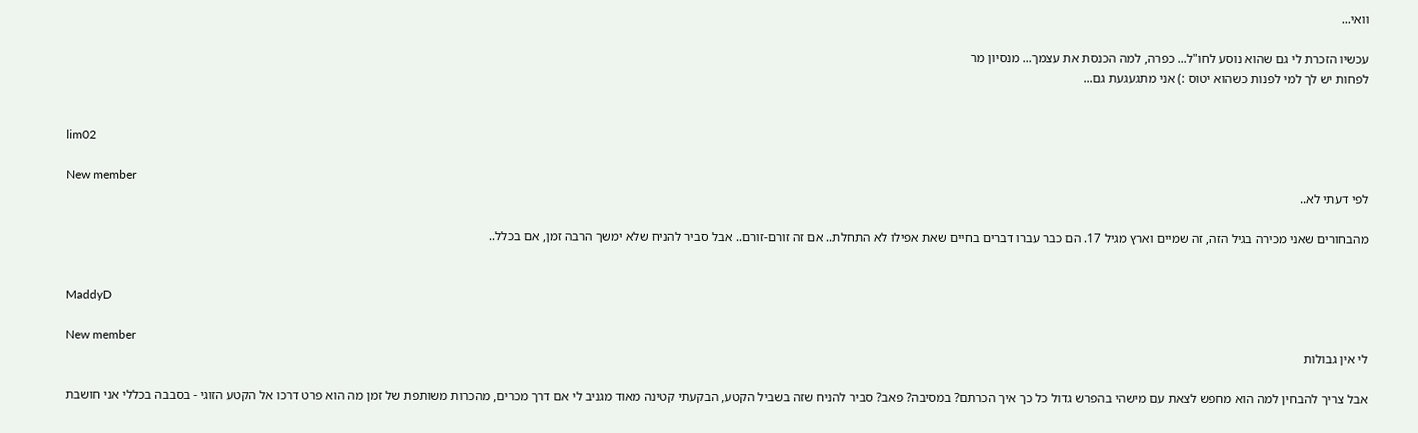וואי...

עכשיו הזכרת לי גם שהוא נוסע לחו"ל... כפרה, למה הכנסת את עצמך... מנסיון מר
לפחות יש לך למי לפנות כשהוא יטוס :) אני מתגעגעת גם...


lim02

New member
לפי דעתי לא..

מהבחורים שאני מכירה בגיל הזה, זה שמיים וארץ מגיל 17. הם כבר עברו דברים בחיים שאת אפילו לא התחלת.. אם זה זורם-זורם.. אבל סביר להניח שלא ימשך הרבה זמן, אם בכלל..


MaddyD

New member
לי אין גבולות

אבל צריך להבחין למה הוא מחפש לצאת עם מישהי בהפרש גדול כל כך איך הכרתם? במסיבה? פאב? סביר להניח שזה בשביל הקטע, הבקעתי קטינה מאוד מגניב לי אם דרך מכרים, מהכרות משותפת של זמן מה הוא פרט דרכו אל הקטע הזוגי - בסבבה בכללי אני חושבת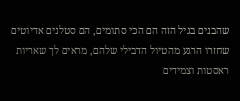שהבנים בגיל הזה הם הכי סתומים, הם סטלנים אדיוטים שחזרו הרגע מהטיול הדבילי שלהם, מראים לך שאריות ראסטות וצמידים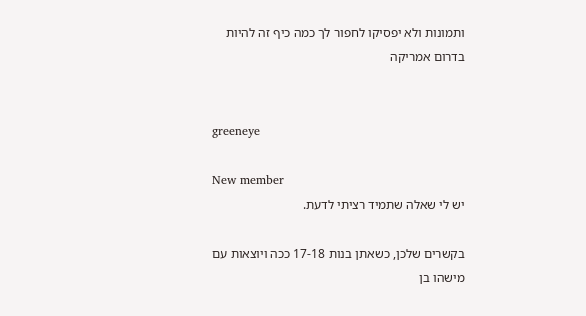ותמונות ולא יפסיקו לחפור לך כמה כיף זה להיות בדרום אמריקה


greeneye

New member
יש לי שאלה שתמיד רציתי לדעת.

בקשרים שלכן, כשאתן בנות 17-18 ככה ויוצאות עם מישהו בן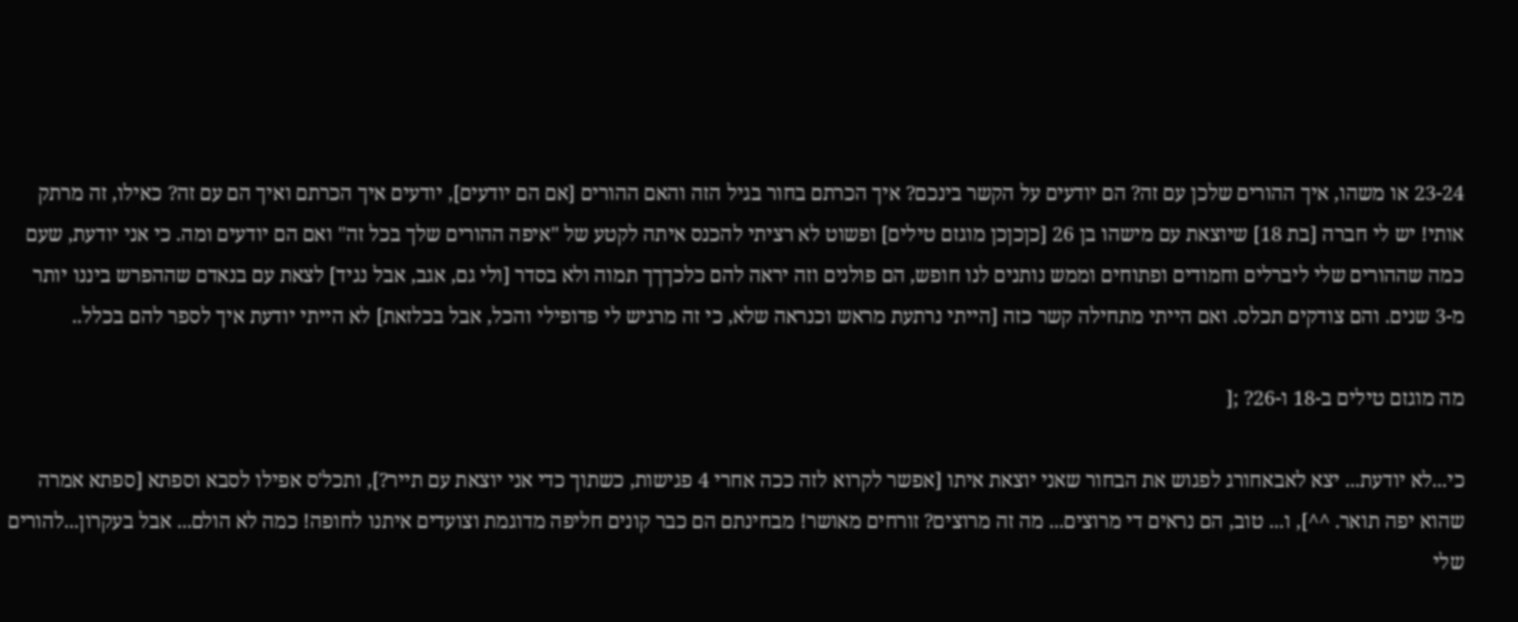23-24 או משהו, איך ההורים שלכן עם זה? הם יודעים על הקשר בינכם? איך הכרתם בחור בגיל הזה והאם ההורים [אם הם יודעים], יודעים איך הכרתם ואיך הם עם זה? כאילו, זה מרתק אותי! יש לי חברה [בת 18] שיוצאת עם מישהו בן 26 [כןכןכן מוגזם טילים] ופשוט לא רציתי להכנס איתה לקטע של "איפה ההורים שלך בכל זה" ואם הם יודעים ומה. כי אני יודעת, שעם כמה שההורים שלי ליברלים וחמודים ופתוחים וממש נותנים לנו חופש, הם פולנים וזה יראה להם כלכךךך תמוה ולא בסדר [ולי גם, אגב, אבל נגיד] לצאת עם בנאדם שההפרש ביננו יותר מ-3 שנים. והם צודקים תכלס. ואם הייתי מתחילה קשר כזה [הייתי נרתעת מראש וכנראה שלא, כי זה מרגיש לי פדופילי והכל, אבל בכלזאת] לא הייתי יודעת איך לספר להם בכלל..

מה מוגזם טילים ב-18 ו-26? ;[

כי...לא יודעת... יצא לאבאחורג לפגוש את הבחור שאני יוצאת איתו [אפשר לקרוא לזה ככה אחרי 4 פגישות, כשתוך כדי אני יוצאת עם תייר?], ותכל'ס אפילו לסבא וספתא [ספתא אמרה שהוא יפה תואר. ^^], ו... טוב, הם נראים די מרוצים... מה זה מרוצים? זורחים מאושר! מבחינתם הם כבר קונים חליפה מדוגמת וצועדים איתנו לחופה! כמה לא הולם... אבל בעקרון...להורים שלי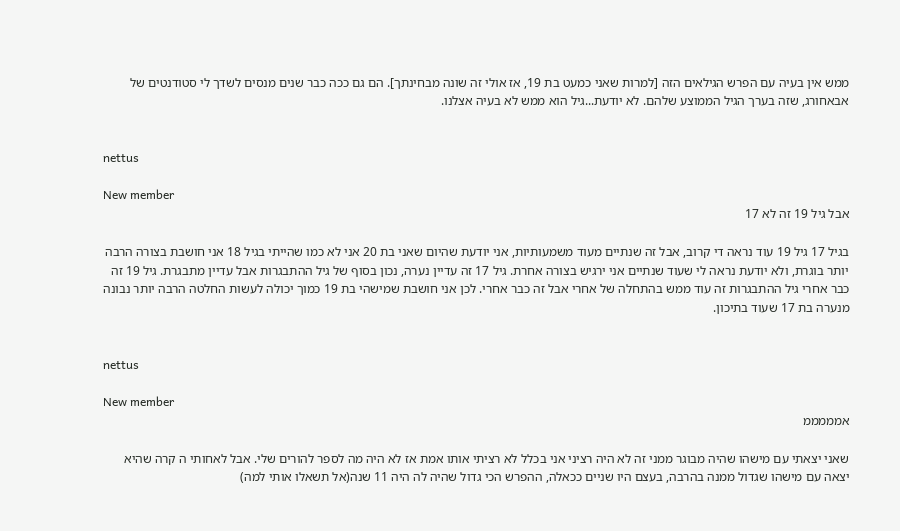ממש אין בעיה עם הפרש הגילאים הזה [למרות שאני כמעט בת 19, אז אולי זה שונה מבחינתך]. הם גם ככה כבר שנים מנסים לשדך לי סטודנטים של אבאחורג, שזה בערך הגיל הממוצע שלהם. לא יודעת...גיל הוא ממש לא בעיה אצלנו.


nettus

New member
אבל גיל 19 זה לא 17

בגיל 17 גיל 19 עוד נראה די קרוב, אבל זה שנתיים מעוד משמעותיות, אני יודעת שהיום שאני בת 20 אני לא כמו שהייתי בגיל 18 אני חושבת בצורה הרבה יותר בוגרת, ולא יודעת נראה לי שעוד שנתיים אני ירגיש בצורה אחרת. גיל 17 זה עדיין נערה, נכון בסוף של גיל ההתבגרות אבל עדיין מתבגרת. גיל 19 זה כבר אחרי גיל ההתבגרות זה עוד ממש בהתחלה של אחרי אבל זה כבר אחרי. לכן אני חושבת שמישהי בת 19 כמוך יכולה לעשות החלטה הרבה יותר נבונה מנערה בת 17 שעוד בתיכון.


nettus

New member
אמממממ

שאני יצאתי עם מישהו שהיה מבוגר ממני זה לא היה רציני אני בכלל לא רציתי אותו אמת אז לא היה מה לספר להורים שלי. אבל לאחותי ה קרה שהיא יצאה עם מישהו שגדול ממנה בהרבה, בעצם היו שניים ככאלה, ההפרש הכי גדול שהיה לה היה 11 שנה(אל תשאלו אותי למה)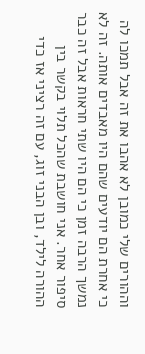וההורים שלי כמובן לא אהבו את זה אבל תמכו לה כי אחרת הם יודעים שהם היו מאבדים אותה. זה לא נמשך הרבה זמן כי הם היו שתי חראות אבל זה כבר סיפור אחר. אני חושבת שהכל תלוי בקשר בין ההורה לילד, ובן הבני זוג, עם זה רציני אז כדי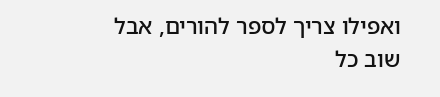ואפילו צריך לספר להורים, אבל שוב כל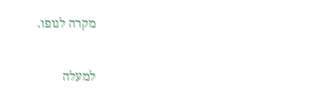מקרה לגופו.

למעלה